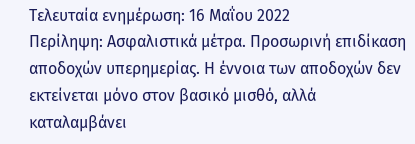Τελευταία ενημέρωση: 16 Μαΐου 2022
Περίληψη: Ασφαλιστικά μέτρα. Προσωρινή επιδίκαση αποδοχών υπερημερίας. Η έννοια των αποδοχών δεν εκτείνεται μόνο στον βασικό μισθό, αλλά καταλαμβάνει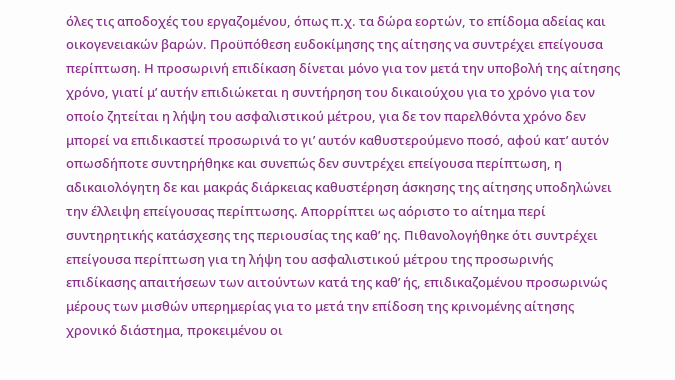όλες τις αποδοχές του εργαζομένου, όπως π.χ. τα δώρα εορτών, το επίδομα αδείας και οικογενειακών βαρών. Προϋπόθεση ευδοκίμησης της αίτησης να συντρέχει επείγουσα περίπτωση. Η προσωρινή επιδίκαση δίνεται μόνο για τον μετά την υποβολή της αίτησης χρόνο, γιατί μ’ αυτήν επιδιώκεται η συντήρηση του δικαιούχου για το χρόνο για τον οποίο ζητείται η λήψη του ασφαλιστικού μέτρου, για δε τον παρελθόντα χρόνο δεν μπορεί να επιδικαστεί προσωρινά το γι’ αυτόν καθυστερούμενο ποσό, αφού κατ’ αυτόν οπωσδήποτε συντηρήθηκε και συνεπώς δεν συντρέχει επείγουσα περίπτωση, η αδικαιολόγητη δε και μακράς διάρκειας καθυστέρηση άσκησης της αίτησης υποδηλώνει την έλλειψη επείγουσας περίπτωσης. Απορρίπτει ως αόριστο το αίτημα περί συντηρητικής κατάσχεσης της περιουσίας της καθ’ ης. Πιθανολογήθηκε ότι συντρέχει επείγουσα περίπτωση για τη λήψη του ασφαλιστικού μέτρου της προσωρινής επιδίκασης απαιτήσεων των αιτούντων κατά της καθ’ ής, επιδικαζομένου προσωρινώς μέρους των μισθών υπερημερίας για το μετά την επίδοση της κρινομένης αίτησης χρονικό διάστημα, προκειμένου οι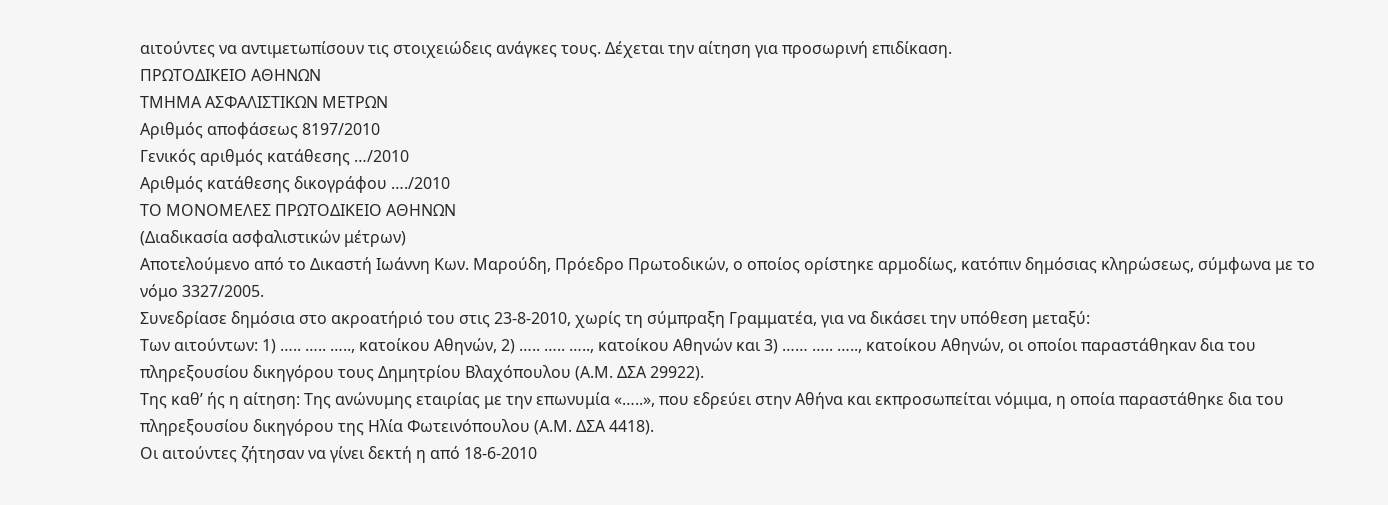αιτούντες να αντιμετωπίσουν τις στοιχειώδεις ανάγκες τους. Δέχεται την αίτηση για προσωρινή επιδίκαση.
ΠΡΩΤΟΔΙΚΕΙΟ ΑΘΗΝΩΝ
ΤΜΗΜΑ ΑΣΦΑΛΙΣΤΙΚΩΝ ΜΕΤΡΩΝ
Αριθμός αποφάσεως 8197/2010
Γενικός αριθμός κατάθεσης …/2010
Αριθμός κατάθεσης δικογράφου …./2010
ΤΟ ΜΟΝΟΜΕΛΕΣ ΠΡΩΤΟΔΙΚΕΙΟ ΑΘΗΝΩΝ
(Διαδικασία ασφαλιστικών μέτρων)
Αποτελούμενο από το Δικαστή Ιωάννη Κων. Μαρούδη, Πρόεδρο Πρωτοδικών, ο οποίος ορίστηκε αρμοδίως, κατόπιν δημόσιας κληρώσεως, σύμφωνα με το νόμο 3327/2005.
Συνεδρίασε δημόσια στο ακροατήριό του στις 23-8-2010, χωρίς τη σύμπραξη Γραμματέα, για να δικάσει την υπόθεση μεταξύ:
Των αιτούντων: 1) ….. ….. ….., κατοίκου Αθηνών, 2) ….. ….. ….., κατοίκου Αθηνών και 3) …… ….. ….., κατοίκου Αθηνών, οι οποίοι παραστάθηκαν δια του πληρεξουσίου δικηγόρου τους Δημητρίου Βλαχόπουλου (Α.Μ. ΔΣΑ 29922).
Της καθ’ ής η αίτηση: Της ανώνυμης εταιρίας με την επωνυμία «…..», που εδρεύει στην Αθήνα και εκπροσωπείται νόμιμα, η οποία παραστάθηκε δια του πληρεξουσίου δικηγόρου της Ηλία Φωτεινόπουλου (Α.Μ. ΔΣΑ 4418).
Οι αιτούντες ζήτησαν να γίνει δεκτή η από 18-6-2010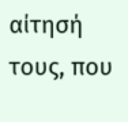αίτησή τους, που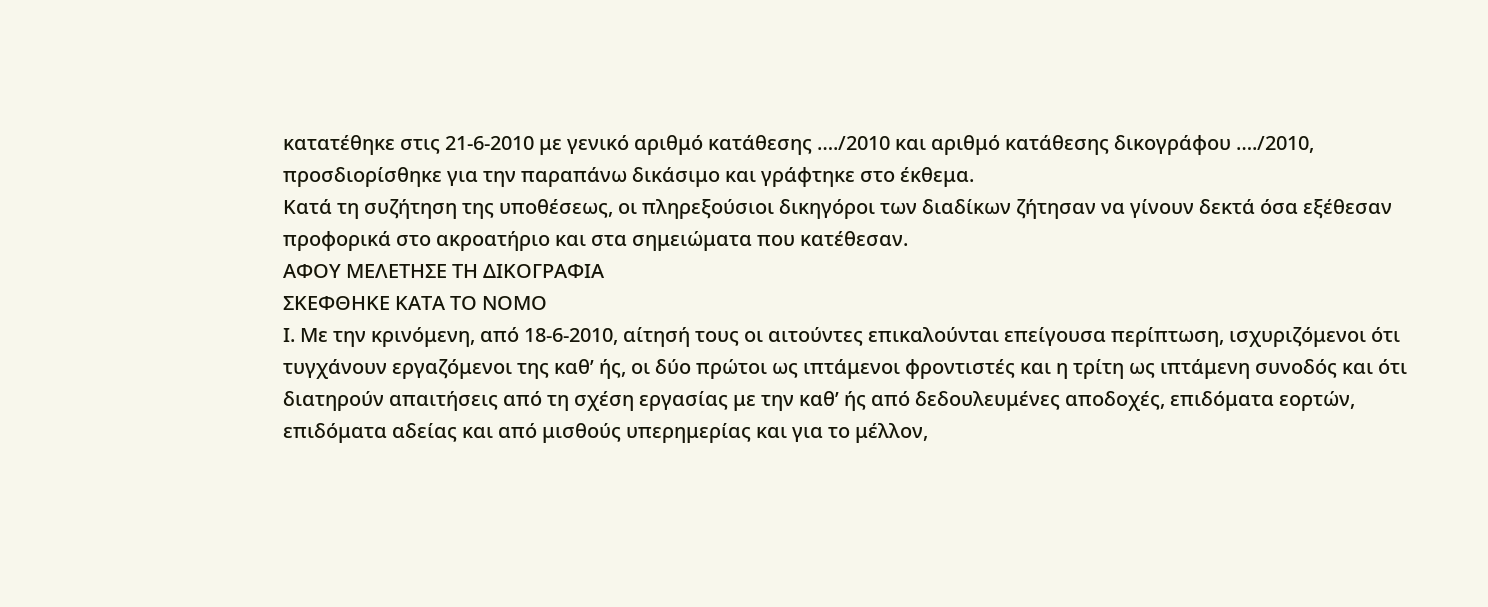κατατέθηκε στις 21-6-2010 με γενικό αριθμό κατάθεσης …./2010 και αριθμό κατάθεσης δικογράφου …./2010, προσδιορίσθηκε για την παραπάνω δικάσιμο και γράφτηκε στο έκθεμα.
Κατά τη συζήτηση της υποθέσεως, οι πληρεξούσιοι δικηγόροι των διαδίκων ζήτησαν να γίνουν δεκτά όσα εξέθεσαν προφορικά στο ακροατήριο και στα σημειώματα που κατέθεσαν.
ΑΦΟΥ ΜΕΛΕΤΗΣΕ ΤΗ ΔΙΚΟΓΡΑΦΙΑ
ΣΚΕΦΘΗΚΕ ΚΑΤΑ ΤΟ ΝΟΜΟ
Ι. Με την κρινόμενη, από 18-6-2010, αίτησή τους οι αιτούντες επικαλούνται επείγουσα περίπτωση, ισχυριζόμενοι ότι τυγχάνουν εργαζόμενοι της καθ’ ής, οι δύο πρώτοι ως ιπτάμενοι φροντιστές και η τρίτη ως ιπτάμενη συνοδός και ότι διατηρούν απαιτήσεις από τη σχέση εργασίας με την καθ’ ής από δεδουλευμένες αποδοχές, επιδόματα εορτών, επιδόματα αδείας και από μισθούς υπερημερίας και για το μέλλον,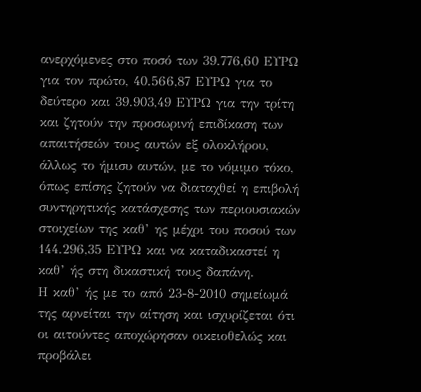ανερχόμενες στο ποσό των 39.776,60 ΕΥΡΩ για τον πρώτο, 40.566,87 ΕΥΡΩ για το δεύτερο και 39.903,49 ΕΥΡΩ για την τρίτη και ζητούν την προσωρινή επιδίκαση των απαιτήσεών τους αυτών εξ ολοκλήρου, άλλως το ήμισυ αυτών, με το νόμιμο τόκο, όπως επίσης ζητούν να διαταχθεί η επιβολή συντηρητικής κατάσχεσης των περιουσιακών στοιχείων της καθ’ ης μέχρι του ποσού των 144.296,35 ΕΥΡΩ και να καταδικαστεί η καθ’ ής στη δικαστική τους δαπάνη.
Η καθ’ ής με το από 23-8-2010 σημείωμά της αρνείται την αίτηση και ισχυρίζεται ότι οι αιτούντες αποχώρησαν οικειοθελώς και προβάλει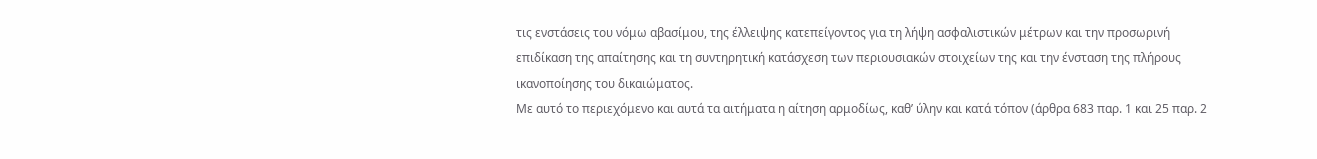τις ενστάσεις του νόμω αβασίμου, της έλλειψης κατεπείγοντος για τη λήψη ασφαλιστικών μέτρων και την προσωρινή επιδίκαση της απαίτησης και τη συντηρητική κατάσχεση των περιουσιακών στοιχείων της και την ένσταση της πλήρους ικανοποίησης του δικαιώματος.
Με αυτό το περιεχόμενο και αυτά τα αιτήματα η αίτηση αρμοδίως, καθ’ ύλην και κατά τόπον (άρθρα 683 παρ. 1 και 25 παρ. 2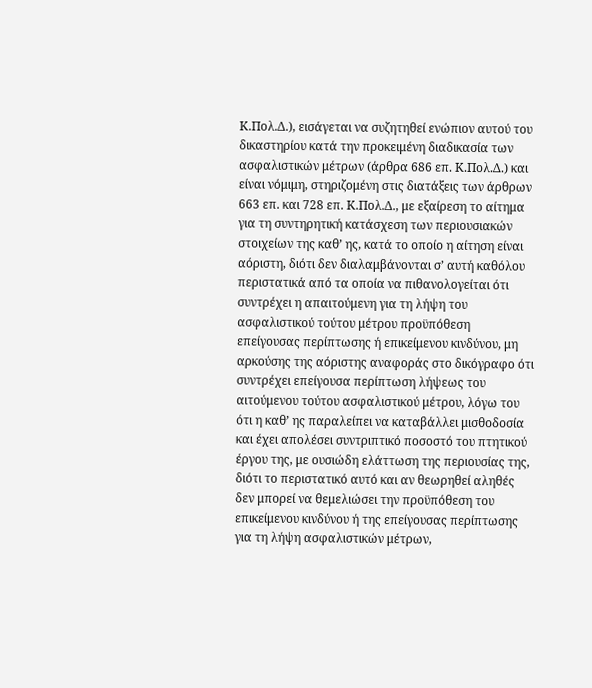Κ.Πολ.Δ.), εισάγεται να συζητηθεί ενώπιον αυτού του δικαστηρίου κατά την προκειμένη διαδικασία των ασφαλιστικών μέτρων (άρθρα 686 επ. Κ.Πολ.Δ.) και είναι νόμιμη, στηριζομένη στις διατάξεις των άρθρων 663 επ. και 728 επ. Κ.Πολ.Δ., με εξαίρεση το αίτημα για τη συντηρητική κατάσχεση των περιουσιακών στοιχείων της καθ’ ης, κατά το οποίο η αίτηση είναι αόριστη, διότι δεν διαλαμβάνονται σ’ αυτή καθόλου περιστατικά από τα οποία να πιθανολογείται ότι συντρέχει η απαιτούμενη για τη λήψη του ασφαλιστικού τούτου μέτρου προϋπόθεση επείγουσας περίπτωσης ή επικείμενου κινδύνου, μη αρκούσης της αόριστης αναφοράς στο δικόγραφο ότι συντρέχει επείγουσα περίπτωση λήψεως του αιτούμενου τούτου ασφαλιστικού μέτρου, λόγω του ότι η καθ’ ης παραλείπει να καταβάλλει μισθοδοσία και έχει απολέσει συντριπτικό ποσοστό του πτητικού έργου της, με ουσιώδη ελάττωση της περιουσίας της, διότι το περιστατικό αυτό και αν θεωρηθεί αληθές δεν μπορεί να θεμελιώσει την προϋπόθεση του επικείμενου κινδύνου ή της επείγουσας περίπτωσης για τη λήψη ασφαλιστικών μέτρων,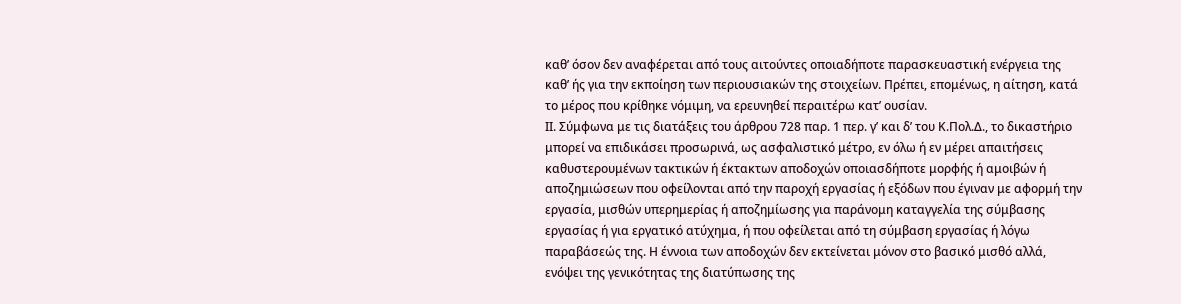καθ’ όσον δεν αναφέρεται από τους αιτούντες οποιαδήποτε παρασκευαστική ενέργεια της καθ’ ής για την εκποίηση των περιουσιακών της στοιχείων. Πρέπει, επομένως, η αίτηση, κατά το μέρος που κρίθηκε νόμιμη, να ερευνηθεί περαιτέρω κατ’ ουσίαν.
ΙΙ. Σύμφωνα με τις διατάξεις του άρθρου 728 παρ. 1 περ. γ’ και δ’ του Κ.Πολ.Δ., το δικαστήριο μπορεί να επιδικάσει προσωρινά, ως ασφαλιστικό μέτρο, εν όλω ή εν μέρει απαιτήσεις καθυστερουμένων τακτικών ή έκτακτων αποδοχών οποιασδήποτε μορφής ή αμοιβών ή αποζημιώσεων που οφείλονται από την παροχή εργασίας ή εξόδων που έγιναν με αφορμή την εργασία, μισθών υπερημερίας ή αποζημίωσης για παράνομη καταγγελία της σύμβασης εργασίας ή για εργατικό ατύχημα, ή που οφείλεται από τη σύμβαση εργασίας ή λόγω παραβάσεώς της. Η έννοια των αποδοχών δεν εκτείνεται μόνον στο βασικό μισθό αλλά, ενόψει της γενικότητας της διατύπωσης της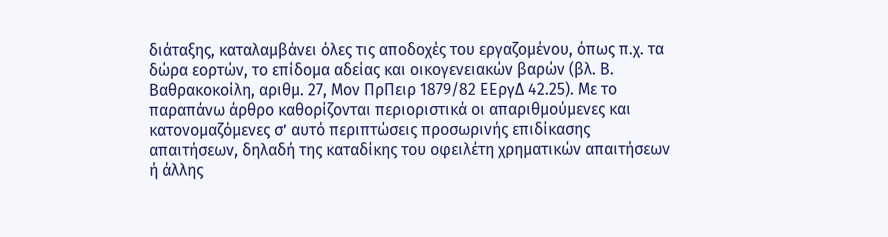διάταξης, καταλαμβάνει όλες τις αποδοχές του εργαζομένου, όπως π.χ. τα δώρα εορτών, το επίδομα αδείας και οικογενειακών βαρών (βλ. Β. Βαθρακοκοίλη, αριθμ. 27, Μον ΠρΠειρ 1879/82 ΕΕργΔ 42.25). Με το παραπάνω άρθρο καθορίζονται περιοριστικά οι απαριθμούμενες και κατονομαζόμενες σ’ αυτό περιπτώσεις προσωρινής επιδίκασης απαιτήσεων, δηλαδή της καταδίκης του οφειλέτη χρηματικών απαιτήσεων ή άλλης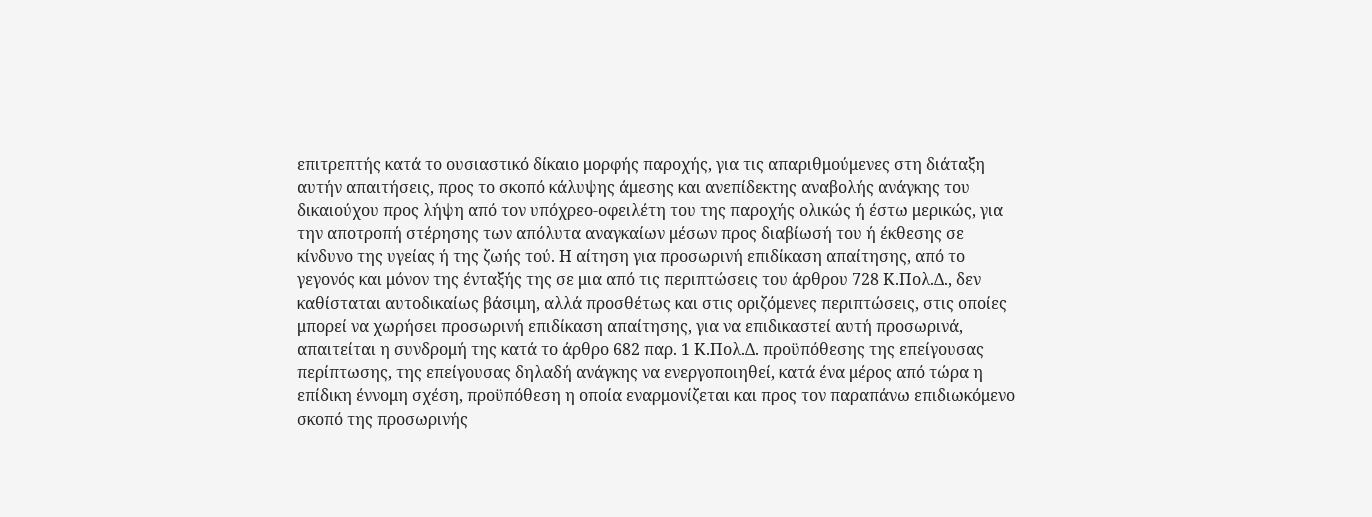επιτρεπτής κατά το ουσιαστικό δίκαιο μορφής παροχής, για τις απαριθμούμενες στη διάταξη αυτήν απαιτήσεις, προς το σκοπό κάλυψης άμεσης και ανεπίδεκτης αναβολής ανάγκης του δικαιούχου προς λήψη από τον υπόχρεο-οφειλέτη του της παροχής ολικώς ή έστω μερικώς, για την αποτροπή στέρησης των απόλυτα αναγκαίων μέσων προς διαβίωσή του ή έκθεσης σε κίνδυνο της υγείας ή της ζωής τού. Η αίτηση για προσωρινή επιδίκαση απαίτησης, από το γεγονός και μόνον της ένταξής της σε μια από τις περιπτώσεις του άρθρου 728 Κ.Πολ.Δ., δεν καθίσταται αυτοδικαίως βάσιμη, αλλά προσθέτως και στις οριζόμενες περιπτώσεις, στις οποίες μπορεί να χωρήσει προσωρινή επιδίκαση απαίτησης, για να επιδικαστεί αυτή προσωρινά, απαιτείται η συνδρομή της κατά το άρθρο 682 παρ. 1 Κ.Πολ.Δ. προϋπόθεσης της επείγουσας περίπτωσης, της επείγουσας δηλαδή ανάγκης να ενεργοποιηθεί, κατά ένα μέρος από τώρα η επίδικη έννομη σχέση, προϋπόθεση η οποία εναρμονίζεται και προς τον παραπάνω επιδιωκόμενο σκοπό της προσωρινής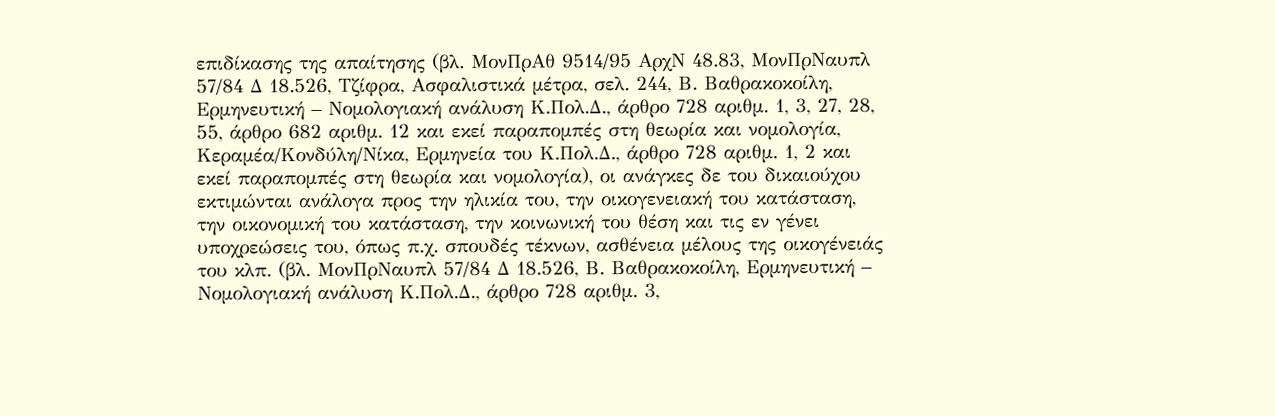επιδίκασης της απαίτησης (βλ. ΜονΠρΑθ 9514/95 ΑρχΝ 48.83, ΜονΠρΝαυπλ 57/84 Δ 18.526, Τζίφρα, Ασφαλιστικά μέτρα, σελ. 244, Β. Βαθρακοκοίλη, Ερμηνευτική – Νομολογιακή ανάλυση Κ.Πολ.Δ., άρθρο 728 αριθμ. 1, 3, 27, 28, 55, άρθρο 682 αριθμ. 12 και εκεί παραπομπές στη θεωρία και νομολογία, Κεραμέα/Κονδύλη/Νίκα, Ερμηνεία του Κ.Πολ.Δ., άρθρο 728 αριθμ. 1, 2 και εκεί παραπομπές στη θεωρία και νομολογία), οι ανάγκες δε του δικαιούχου εκτιμώνται ανάλογα προς την ηλικία του, την οικογενειακή του κατάσταση, την οικονομική του κατάσταση, την κοινωνική του θέση και τις εν γένει υποχρεώσεις του, όπως π.χ. σπουδές τέκνων, ασθένεια μέλους της οικογένειάς του κλπ. (βλ. ΜονΠρΝαυπλ 57/84 Δ 18.526, Β. Βαθρακοκοίλη, Ερμηνευτική – Νομολογιακή ανάλυση Κ.Πολ.Δ., άρθρο 728 αριθμ. 3,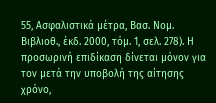55, Ασφαλιστικά μέτρα, Βασ. Νομ. Βιβλιοθ., έκδ. 2000, τόμ. 1, σελ. 278). Η προσωρινή επιδίκαση δίνεται μόνον για τον μετά την υποβολή της αίτησης χρόνο,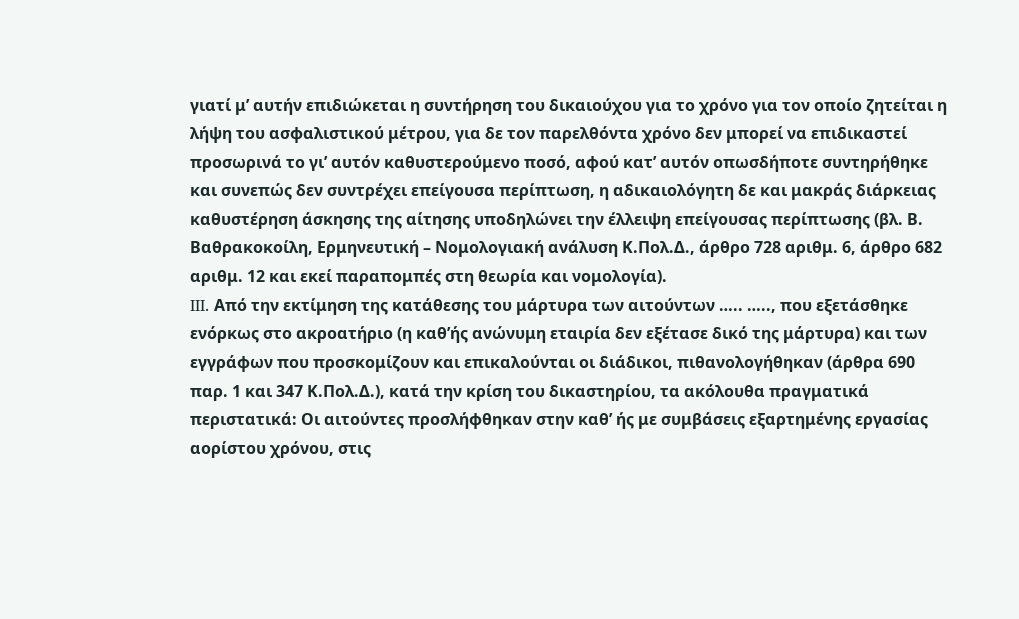γιατί μ’ αυτήν επιδιώκεται η συντήρηση του δικαιούχου για το χρόνο για τον οποίο ζητείται η λήψη του ασφαλιστικού μέτρου, για δε τον παρελθόντα χρόνο δεν μπορεί να επιδικαστεί προσωρινά το γι’ αυτόν καθυστερούμενο ποσό, αφού κατ’ αυτόν οπωσδήποτε συντηρήθηκε και συνεπώς δεν συντρέχει επείγουσα περίπτωση, η αδικαιολόγητη δε και μακράς διάρκειας καθυστέρηση άσκησης της αίτησης υποδηλώνει την έλλειψη επείγουσας περίπτωσης (βλ. Β. Βαθρακοκοίλη, Ερμηνευτική – Νομολογιακή ανάλυση Κ.Πολ.Δ., άρθρο 728 αριθμ. 6, άρθρο 682 αριθμ. 12 και εκεί παραπομπές στη θεωρία και νομολογία).
III. Από την εκτίμηση της κατάθεσης του μάρτυρα των αιτούντων ….. ….., που εξετάσθηκε ενόρκως στο ακροατήριο (η καθ’ής ανώνυμη εταιρία δεν εξέτασε δικό της μάρτυρα) και των εγγράφων που προσκομίζουν και επικαλούνται οι διάδικοι, πιθανολογήθηκαν (άρθρα 690 παρ. 1 και 347 Κ.Πολ.Δ.), κατά την κρίση του δικαστηρίου, τα ακόλουθα πραγματικά περιστατικά: Οι αιτούντες προσλήφθηκαν στην καθ’ ής με συμβάσεις εξαρτημένης εργασίας αορίστου χρόνου, στις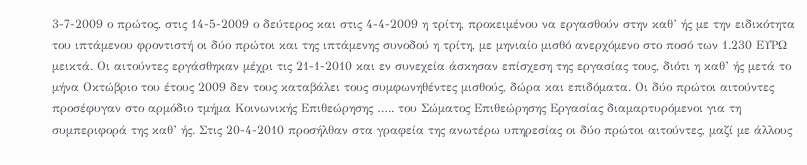3-7-2009 ο πρώτος, στις 14-5-2009 ο δεύτερος και στις 4-4-2009 η τρίτη, προκειμένου να εργασθούν στην καθ’ ής με την ειδικότητα του ιπτάμενου φροντιστή οι δύο πρώτοι και της ιπτάμενης συνοδού η τρίτη, με μηνιαίο μισθό ανερχόμενο στο ποσό των 1.230 ΕΥΡΩ μεικτά. Οι αιτούντες εργάσθηκαν μέχρι τις 21-1-2010 και εν συνεχεία άσκησαν επίσχεση της εργασίας τους, διότι η καθ’ ής μετά το μήνα Οκτώβριο του έτους 2009 δεν τους καταβάλει τους συμφωνηθέντες μισθούς, δώρα και επιδόματα. Οι δύο πρώτοι αιτούντες προσέφυγαν στο αρμόδιο τμήμα Κοινωνικής Επιθεώρησης ….. του Σώματος Επιθεώρησης Εργασίας διαμαρτυρόμενοι για τη συμπεριφορά της καθ’ ής. Στις 20-4-2010 προσήλθαν στα γραφεία της ανωτέρω υπηρεσίας οι δύο πρώτοι αιτούντες, μαζί με άλλους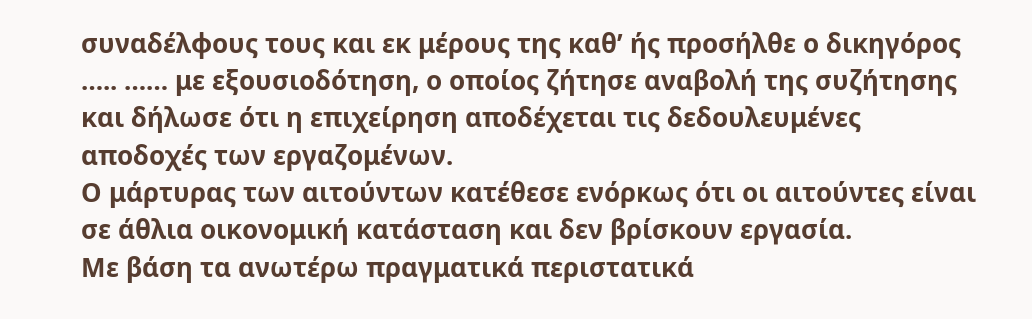συναδέλφους τους και εκ μέρους της καθ’ ής προσήλθε ο δικηγόρος ….. …… με εξουσιοδότηση, ο οποίος ζήτησε αναβολή της συζήτησης και δήλωσε ότι η επιχείρηση αποδέχεται τις δεδουλευμένες αποδοχές των εργαζομένων.
Ο μάρτυρας των αιτούντων κατέθεσε ενόρκως ότι οι αιτούντες είναι σε άθλια οικονομική κατάσταση και δεν βρίσκουν εργασία.
Με βάση τα ανωτέρω πραγματικά περιστατικά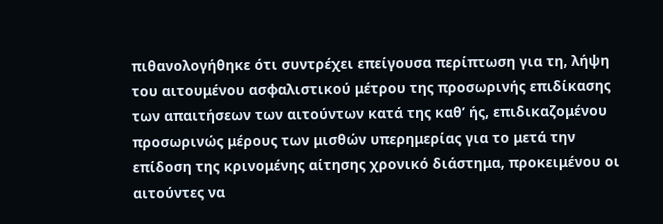πιθανολογήθηκε ότι συντρέχει επείγουσα περίπτωση για τη, λήψη του αιτουμένου ασφαλιστικού μέτρου της προσωρινής επιδίκασης των απαιτήσεων των αιτούντων κατά της καθ’ ής, επιδικαζομένου προσωρινώς μέρους των μισθών υπερημερίας για το μετά την επίδοση της κρινομένης αίτησης χρονικό διάστημα, προκειμένου οι αιτούντες να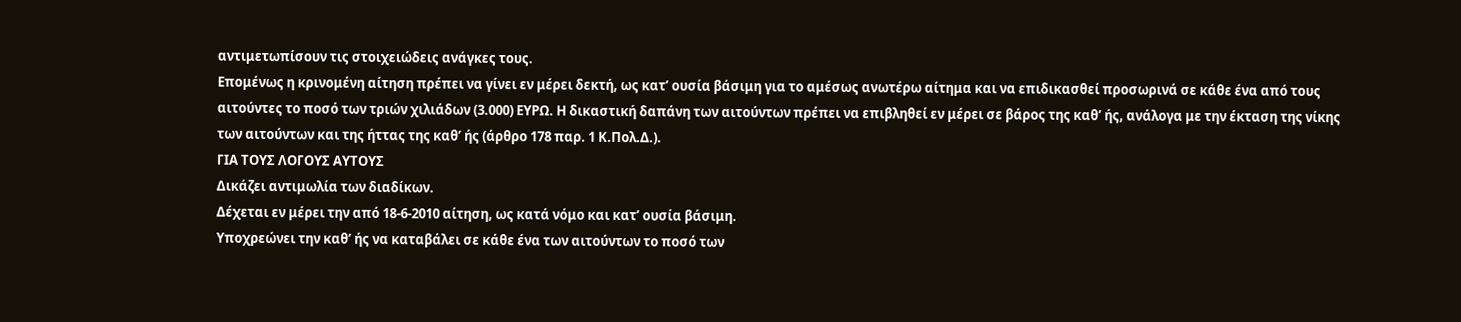αντιμετωπίσουν τις στοιχειώδεις ανάγκες τους.
Επομένως η κρινομένη αίτηση πρέπει να γίνει εν μέρει δεκτή, ως κατ’ ουσία βάσιμη για το αμέσως ανωτέρω αίτημα και να επιδικασθεί προσωρινά σε κάθε ένα από τους αιτούντες το ποσό των τριών χιλιάδων (3.000) ΕΥΡΩ. Η δικαστική δαπάνη των αιτούντων πρέπει να επιβληθεί εν μέρει σε βάρος της καθ’ ής, ανάλογα με την έκταση της νίκης των αιτούντων και της ήττας της καθ’ ής (άρθρο 178 παρ. 1 Κ.Πολ.Δ.).
ΓΙΑ ΤΟΥΣ ΛΟΓΟΥΣ ΑΥΤΟΥΣ
Δικάζει αντιμωλία των διαδίκων.
Δέχεται εν μέρει την από 18-6-2010 αίτηση, ως κατά νόμο και κατ’ ουσία βάσιμη.
Υποχρεώνει την καθ’ ής να καταβάλει σε κάθε ένα των αιτούντων το ποσό των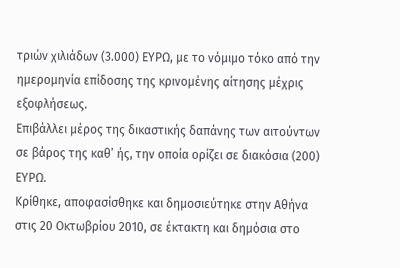τριών χιλιάδων (3.000) ΕΥΡΩ, με το νόμιμο τόκο από την ημερομηνία επίδοσης της κρινομένης αίτησης μέχρις εξοφλήσεως.
Επιβάλλει μέρος της δικαστικής δαπάνης των αιτούντων σε βάρος της καθ’ ής, την οποία ορίζει σε διακόσια (200) ΕΥΡΩ.
Κρίθηκε, αποφασίσθηκε και δημοσιεύτηκε στην Αθήνα στις 20 Οκτωβρίου 2010, σε έκτακτη και δημόσια στο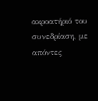ακροατήριό του συνεδρίαση, με απόντες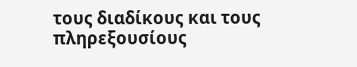τους διαδίκους και τους πληρεξουσίους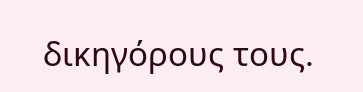δικηγόρους τους.